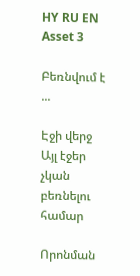HY RU EN
Asset 3

Բեռնվում է ...

Էջի վերջ Այլ էջեր չկան բեռնելու համար

Որոնման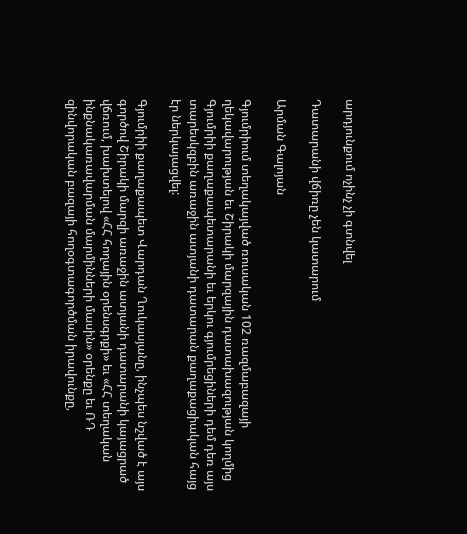արդյունքում ոչինչ չի գտնվել

Դատարանի վճիռը չեն կատարում

Արման Գալոյան

Գյումրիում տեղակայված ռուսական 102 ռազմաբազայի ղեկավարության եւ Շիրակի մարզային դատախազության կողմից Գյումրիի քաղաքապետարանի եւ երկու գյումրեցիների դեմ դեռ այս տարեսկզբին առաջին ատյանի դատարան քաղաքացիական հայց էր ներկայացվել:

Գյումրիի քաղաքապետ Վարդան Ղուկասյանը, ինչպես նշված է այս գործով Շիրակի մարզի առաջին ատյանի դատարանի կայացրած վճռում, խախտելով «ՀՀ հողային օրենսգրքի» եւ «ՀՀ տեղական ինքնակառավարման մարմինների մասին» օրենքը եւ ՌԴ զինվորական բազայի հողօգտագործման իրավունքը,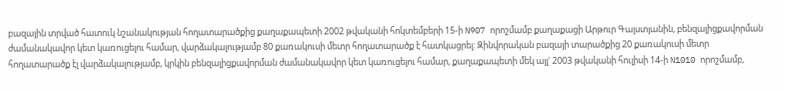բազային տրված հատուկ նշանակության հողատարածքից քաղաքապետի 2002 թվականի հոկտեմբերի 15-ի N907 որոշմամբ քաղաքացի Արթուր Գալստյանին, բենզալիցքավորման ժամանակավոր կետ կառուցելու համար, վարձակալությամբ 80 քառակուսի մետր հողատարածք է հատկացրել: Զինվորական բազայի տարածքից 20 քառակուսի մետր հողատարածք էլ վարձակալությամբ, կրկին բենզալիցքավորման ժամանակավոր կետ կառուցելու համար, քաղաքապետի մեկ այլ' 2003 թվականի հուլիսի 14-ի N1010 որոշմամբ,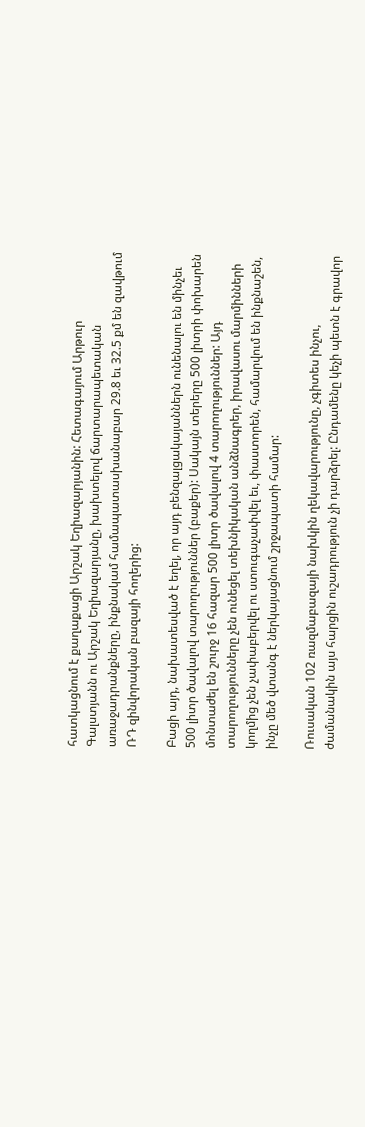հատկացնում է քաղաքացի Արշակ Եղիազարյանին: Հետագայում Արթուր Գալստյանն ու Արշակ Եղիազարյանը, խախտելով ճարտարապետական առաջադրանքները, ինքնակամ համապատասխանաբար 29.8 եւ 32.5 քմ են զավթում ՌԴ զինվորական բազայի հողերից:

Բացի այդ, նախատեսված է եղել, որ այդ բենզալցակայաններն ունենալու են մինչեւ 500 լիտր ծավալով տարողություններ (բաքեր): Սակայն տերերը 500 լիտրի փոխարեն մոնտաժել են շուրջ 16 հազար 500 լիտր ծավալով 4 տարողություններ: Այդ տարողությունները չեն ունեցել տեխնիկական անձնագրեր, իրավասու մարմինների կողմից չեն չափաբերվել ու ստուգաչափվել եւ, փաստորեն, համարվում են ինքնաշեն, ինչը մեծ վտանգ է ներկայացնում շրջապատի համար:

Ռուսական 102 ռազմաբազայի նախկին ղեկավարությունը, չգիտես ինչու, ժամանակին այս հարցին ուշադրություն չի դարձրել: Ընդամենը կեչի պետն է գրավոր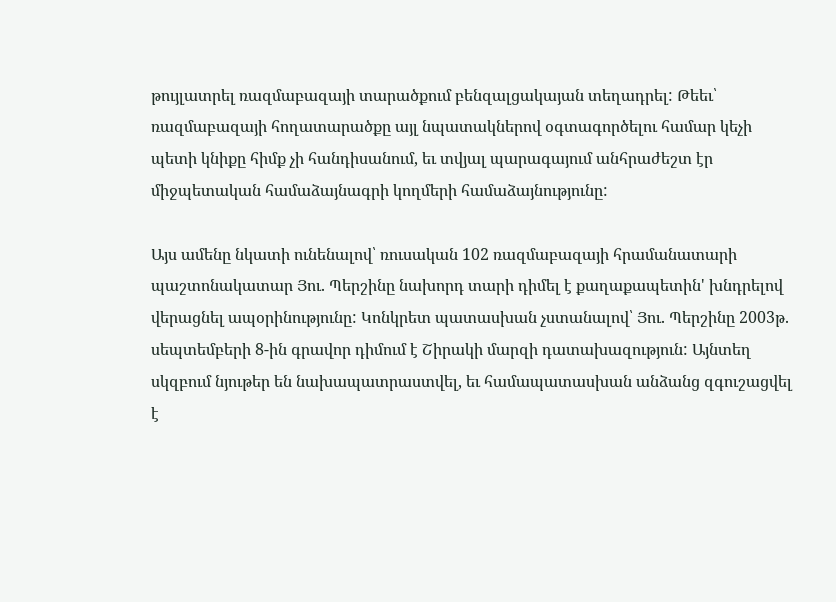թույլատրել ռազմաբազայի տարածքում բենզալցակայան տեղադրել: Թեեւ՝ ռազմաբազայի հողատարածքը այլ նպատակներով օգտագործելու համար կեչի պետի կնիքը հիմք չի հանդիսանում, եւ տվյալ պարագայում անհրաժեշտ էր միջպետական համաձայնագրի կողմերի համաձայնությունը:

Այս ամենը նկատի ունենալով՝ ռուսական 102 ռազմաբազայի հրամանատարի պաշտոնակատար Յու. Պերշինը նախորդ տարի դիմել է քաղաքապետին' խնդրելով վերացնել ապօրինությունը: Կոնկրետ պատասխան չստանալով՝ Յու. Պերշինը 2003թ. սեպտեմբերի 8-ին գրավոր դիմում է Շիրակի մարզի դատախազություն: Այնտեղ սկզբում նյութեր են նախապատրաստվել, եւ համապատասխան անձանց զգուշացվել է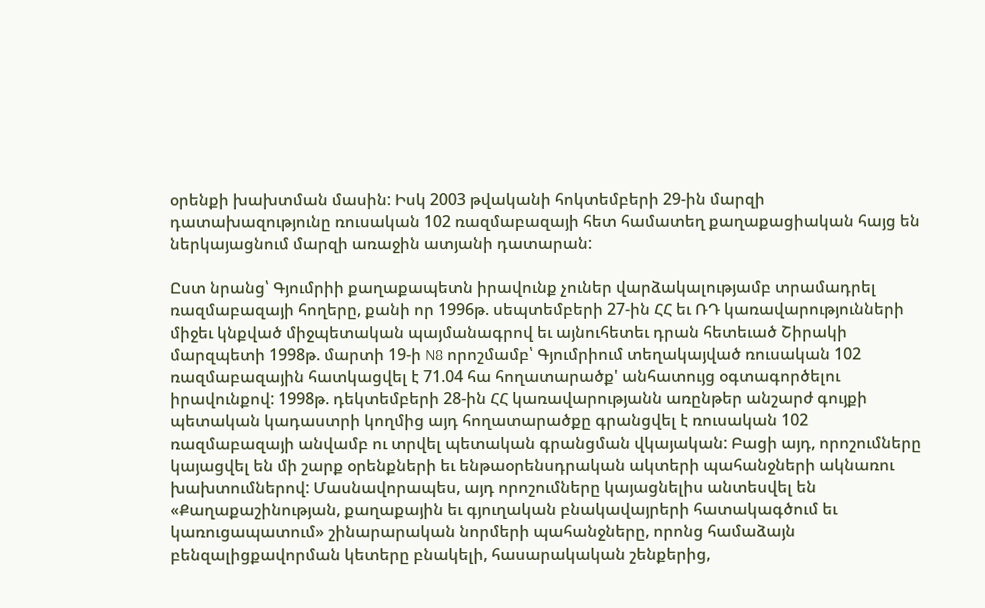օրենքի խախտման մասին: Իսկ 2003 թվականի հոկտեմբերի 29-ին մարզի դատախազությունը ռուսական 102 ռազմաբազայի հետ համատեղ քաղաքացիական հայց են ներկայացնում մարզի առաջին ատյանի դատարան:

Ըստ նրանց՝ Գյումրիի քաղաքապետն իրավունք չուներ վարձակալությամբ տրամադրել ռազմաբազայի հողերը, քանի որ 1996թ. սեպտեմբերի 27-ին ՀՀ եւ ՌԴ կառավարությունների միջեւ կնքված միջպետական պայմանագրով եւ այնուհետեւ դրան հետեւած Շիրակի մարզպետի 1998թ. մարտի 19-ի N8 որոշմամբ՝ Գյումրիում տեղակայված ռուսական 102 ռազմաբազային հատկացվել է 71.04 հա հողատարածք' անհատույց օգտագործելու իրավունքով: 1998թ. դեկտեմբերի 28-ին ՀՀ կառավարությանն առընթեր անշարժ գույքի պետական կադաստրի կողմից այդ հողատարածքը գրանցվել է ռուսական 102 ռազմաբազայի անվամբ ու տրվել պետական գրանցման վկայական: Բացի այդ, որոշումները կայացվել են մի շարք օրենքների եւ ենթաօրենսդրական ակտերի պահանջների ակնառու խախտումներով: Մասնավորապես, այդ որոշումները կայացնելիս անտեսվել են «Քաղաքաշինության, քաղաքային եւ գյուղական բնակավայրերի հատակագծում եւ կառուցապատում» շինարարական նորմերի պահանջները, որոնց համաձայն բենզալիցքավորման կետերը բնակելի, հասարակական շենքերից,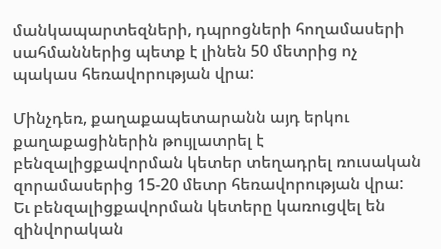մանկապարտեզների, դպրոցների հողամասերի սահմաններից պետք է լինեն 50 մետրից ոչ պակաս հեռավորության վրա:

Մինչդեռ, քաղաքապետարանն այդ երկու քաղաքացիներին թույլատրել է բենզալիցքավորման կետեր տեղադրել ռուսական զորամասերից 15-20 մետր հեռավորության վրա: Եւ բենզալիցքավորման կետերը կառուցվել են զինվորական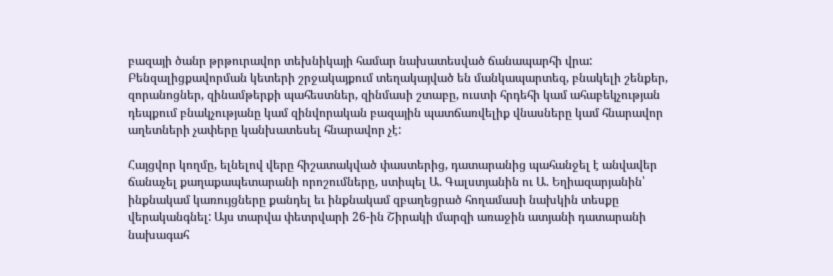բազայի ծանր թրթուրավոր տեխնիկայի համար նախատեսված ճանապարհի վրա: Բենզալիցքավորման կետերի շրջակայքում տեղակայված են մանկապարտեզ, բնակելի շենքեր, զորանոցներ, զինամթերքի պահեստներ, զինմասի շտաբը, ուստի հրդեհի կամ ահաբեկչության դեպքում բնակչությանը կամ զինվորական բազային պատճառվելիք վնասները կամ հնարավոր աղետների չափերը կանխատեսել հնարավոր չէ:

Հայցվոր կողմը, ելնելով վերը հիշատակված փաստերից, դատարանից պահանջել է անվավեր ճանաչել քաղաքապետարանի որոշումները, ստիպել Ա. Գալստյանին ու Ա. Եղիազարյանին՝ ինքնակամ կառույցները քանդել եւ ինքնակամ զբաղեցրած հողամասի նախկին տեսքը վերականգնել: Այս տարվա փետրվարի 26-ին Շիրակի մարզի առաջին ատյանի դատարանի նախագահ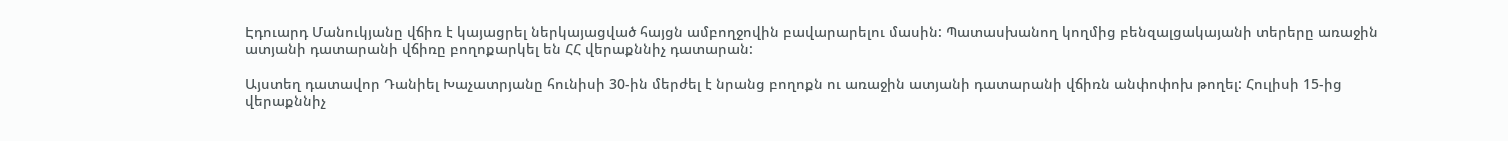Էդուարդ Մանուկյանը վճիռ է կայացրել ներկայացված հայցն ամբողջովին բավարարելու մասին: Պատասխանող կողմից բենզալցակայանի տերերը առաջին ատյանի դատարանի վճիռը բողոքարկել են ՀՀ վերաքննիչ դատարան:

Այստեղ դատավոր Դանիել Խաչատրյանը հունիսի 30-ին մերժել է նրանց բողոքն ու առաջին ատյանի դատարանի վճիռն անփոփոխ թողել: Հուլիսի 15-ից վերաքննիչ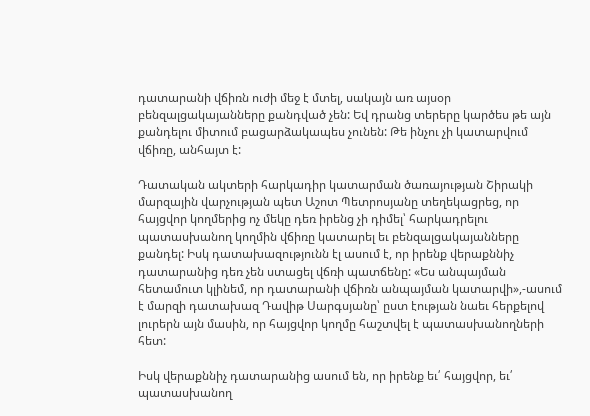դատարանի վճիռն ուժի մեջ է մտել, սակայն առ այսօր բենզալցակայանները քանդված չեն: Եվ դրանց տերերը կարծես թե այն քանդելու միտում բացարձակապես չունեն: Թե ինչու չի կատարվում վճիռը, անհայտ է:

Դատական ակտերի հարկադիր կատարման ծառայության Շիրակի մարզային վարչության պետ Աշոտ Պետրոսյանը տեղեկացրեց, որ հայցվոր կողմերից ոչ մեկը դեռ իրենց չի դիմել՝ հարկադրելու պատասխանող կողմին վճիռը կատարել եւ բենզալցակայանները քանդել: Իսկ դատախազությունն էլ ասում է, որ իրենք վերաքննիչ դատարանից դեռ չեն ստացել վճռի պատճենը: «Ես անպայման հետամուտ կլինեմ, որ դատարանի վճիռն անպայման կատարվի»,-ասում է մարզի դատախազ Դավիթ Սարգսյանը՝ ըստ էության նաեւ հերքելով լուրերն այն մասին, որ հայցվոր կողմը հաշտվել է պատասխանողների հետ:

Իսկ վերաքննիչ դատարանից ասում են, որ իրենք եւ՛ հայցվոր, եւ՛ պատասխանող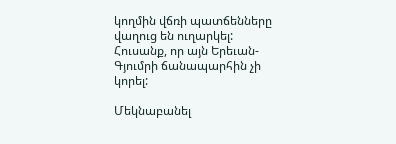կողմին վճռի պատճենները վաղուց են ուղարկել: Հուսանք, որ այն Երեւան-Գյումրի ճանապարհին չի կորել:

Մեկնաբանել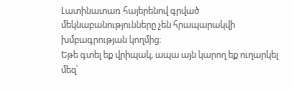Լատինատառ հայերենով գրված մեկնաբանությունները չեն հրապարակվի խմբագրության կողմից։
Եթե գտել եք վրիպակ, ապա այն կարող եք ուղարկել մեզ՝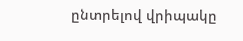ընտրելով վրիպակը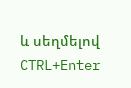և սեղմելով CTRL+Enter